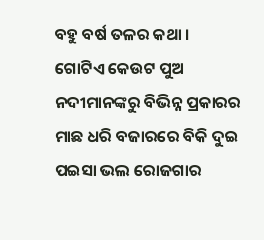ବହୁ ବର୍ଷ ତଳର କଥା । ଗୋଟିଏ କେଉଟ ପୁଅ ନଦୀମାନଙ୍କରୁ ବିଭିନ୍ନ ପ୍ରକାରର ମାଛ ଧରି ବଜାରରେ ବିକି ଦୁଇ ପଇସା ଭଲ ରୋଜଗାର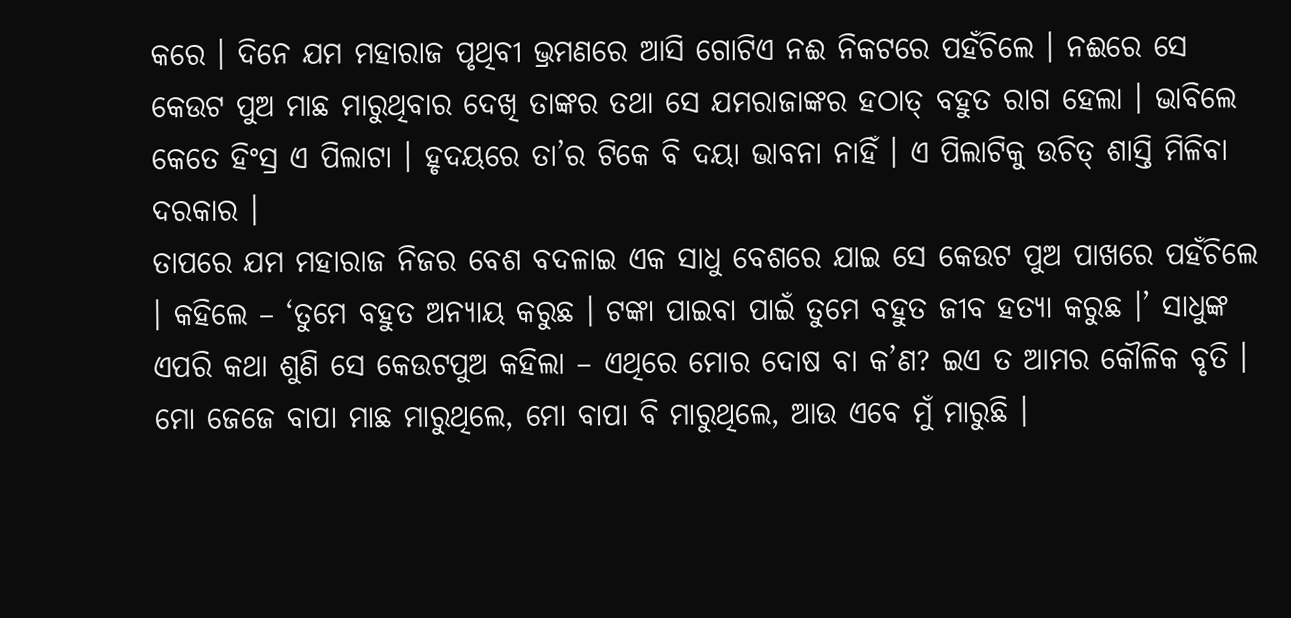କରେ । ଦିନେ ଯମ ମହାରାଜ ପୃଥିବୀ ଭ୍ରମଣରେ ଆସି ଗୋଟିଏ ନଈ ନିକଟରେ ପହଁଚିଲେ । ନଈରେ ସେ କେଉଟ ପୁଅ ମାଛ ମାରୁଥିବାର ଦେଖି ତାଙ୍କର ତଥା ସେ ଯମରାଜାଙ୍କର ହଠାତ୍ ବହୁତ ରାଗ ହେଲା । ଭାବିଲେ କେତେ ହିଂସ୍ର ଏ ପିଲାଟା । ହୃଦୟରେ ତା’ର ଟିକେ ବି ଦୟା ଭାବନା ନାହିଁ । ଏ ପିଲାଟିକୁ ଉଚିତ୍ ଶାସ୍ତି ମିଳିବା ଦରକାର ।
ତାପରେ ଯମ ମହାରାଜ ନିଜର ବେଶ ବଦଳାଇ ଏକ ସାଧୁ ବେଶରେ ଯାଇ ସେ କେଉଟ ପୁଅ ପାଖରେ ପହଁଚିଲେ । କହିଲେ – ‘ତୁମେ ବହୁତ ଅନ୍ୟାୟ କରୁଛ । ଟଙ୍କା ପାଇବା ପାଇଁ ତୁମେ ବହୁତ ଜୀବ ହତ୍ୟା କରୁଛ ।’ ସାଧୁଙ୍କ ଏପରି କଥା ଶୁଣି ସେ କେଉଟପୁଅ କହିଲା – ଏଥିରେ ମୋର ଦୋଷ ବା କ’ଣ? ଇଏ ତ ଆମର କୌଳିକ ବୃତି । ମୋ ଜେଜେ ବାପା ମାଛ ମାରୁଥିଲେ, ମୋ ବାପା ବି ମାରୁଥିଲେ, ଆଉ ଏବେ ମୁଁ ମାରୁଛି ।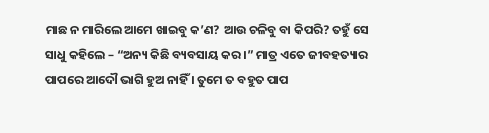ମାଛ ନ ମାରିଲେ ଆମେ ଖାଇବୁ କ’ଣ? ଆଉ ଚଳିବୁ ବା କିପରି? ତହୁଁ ସେ ସାଧୁ କହିଲେ – “ଅନ୍ୟ କିଛି ବ୍ୟବସାୟ କର ।” ମାତ୍ର ଏତେ ଜୀବହତ୍ୟାର ପାପରେ ଆଦୌ ଭାଗି ହୁଅ ନାହିଁ । ତୁମେ ତ ବହୁତ ପାପ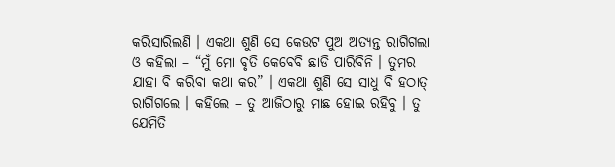କରିସାରିଲଣି । ଏକଥା ଶୁଣି ସେ କେଉଟ ପୁଅ ଅତ୍ୟନ୍ତ ରାଗିଗଲା ଓ କହିଲା – “ମୁଁ ମୋ ବୃତି କେବେବି ଛାଡି ପାରିବିନି । ତୁମର ଯାହା ବି କରିବା କଥା କର” । ଏକଥା ଶୁଣି ସେ ସାଧୁ ବି ହଠାତ୍ ରାଗିଗଲେ । କହିଲେ – ତୁ ଆଜିଠାରୁ ମାଛ ହୋଇ ରହିବୁ । ତୁ ଯେମିତି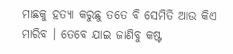ମାଛକୁ ହତ୍ୟା କରୁଛୁ ତତେ ବି ସେମିତି ଆଉ କିଏ ମାରିବ । ତେବେ ଯାଇ ଜାଣିବୁ କଷ୍ଟ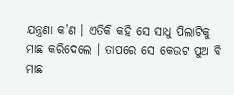ଯନ୍ତ୍ରଣା କ’ଣ । ଏତିକି କହି ସେ ସାଧୁ ପିଲାଟିକୁ ମାଛ କରିଦେଲେ । ତାପରେ ସେ କେଉଟ ପୁଅ ବି ମାଛ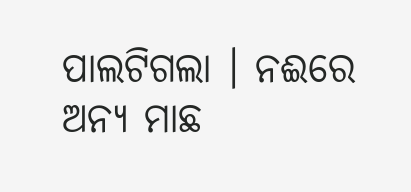ପାଲଟିଗଲା । ନଈରେ ଅନ୍ୟ ମାଛ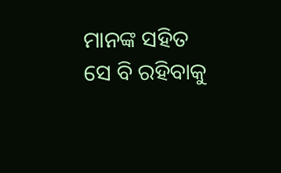ମାନଙ୍କ ସହିତ ସେ ବି ରହିବାକୁ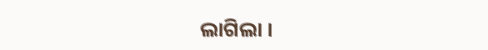ଲାଗିଲା ।